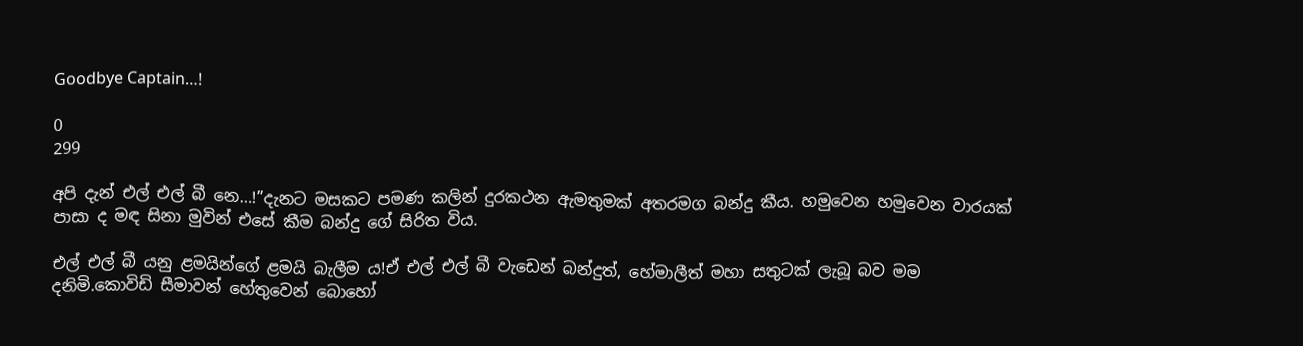Goodbye Captain…!

0
299

අපි දැන් එල් එල් බී නෙ…!”දැනට මසකට පමණ කලින් දුරකථන ඇමතුමක් අතරමග බන්දු කීය. හමුවෙන හමුවෙන වාරයක් පාසා ද මඳ සිනා මුවින් එසේ කීම බන්දු ගේ සිරිත විය.

එල් එල් බී යනු ළමයින්ගේ ළමයි බැලීම ය!ඒ එල් එල් බී වැඩෙන් බන්දුත්, හේමාලීත් මහා සතුටක් ලැබූ බව මම දනිමි.කොවිඩි සීමාවන් හේතුවෙන් බොහෝ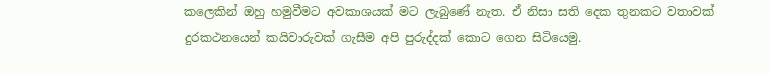කලෙකින් ඔහු හමුවීමට අවකාශයක් මට ලැබුණේ නැත. ඒ නිසා සති දෙක තුනකට වතාවක් දුරකථනයෙන් කයිවාරුවක් ගැසීම අපි පුරුද්දක් කොට ගෙන සිටියෙමු.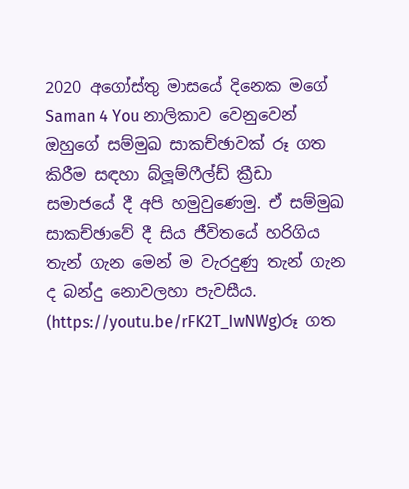2020 අගෝස්තු මාසයේ දිනෙක මගේ Saman 4 You නාලිකාව වෙනුවෙන් ඔහුගේ සම්මුඛ සාකච්ඡාවක් රූ ගත කිරීම සඳහා බ්ලූම්ෆීල්ඩ් ක්‍රීඩා සමාජයේ දී අපි හමුවුණෙමු. ඒ සම්මුඛ සාකච්ඡාවේ දී සිය ජීවිතයේ හරිගිය තැන් ගැන මෙන් ම වැරදුණු තැන් ගැන ද බන්දු නොවලහා පැවසීය. (https://youtu.be/rFK2T_IwNWg)රූ ගත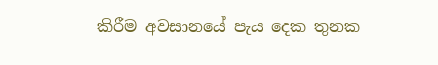කිරීම අවසානයේ පැය දෙක තුනක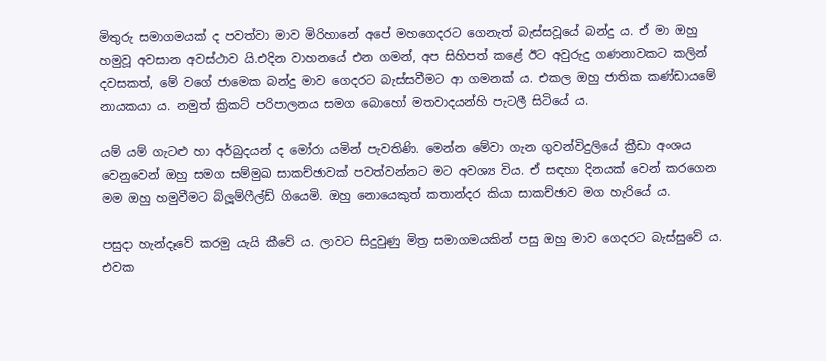මිතුරු සමාගමයක් ද පවත්වා මාව මිරිහානේ අපේ මහගෙදරට ගෙනැත් බැස්සවූයේ බන්දු ය. ඒ මා ඔහු හමුවූ අවසාන අවස්ථාව යි.එදින වාහනයේ එන ගමන්, අප සිහිපත් කළේ ඊට අවුරුදු ගණනාවකට කලින් දවසකත්, මේ වගේ ජාමෙක බන්දු මාව ගෙදරට බැස්සවීමට ආ ගමනක් ය. එකල ඔහු ජාතික කණ්ඩායමේ නායකයා ය. නමුත් ක්‍රිකට් පරිපාලනය සමග බොහෝ මතවාදයන්හි පැටලී සිටියේ ය.

යම් යම් ගැටළු හා අර්බුදයන් ද මෝරා යමින් පැවතිණි. මෙන්න මේවා ගැන ගුවන්විදුලියේ ක්‍රීඩා අංශය වෙනුවෙන් ඔහු සමග සම්මුඛ සාකච්ඡාවක් පවත්වන්නට මට අවශ්‍ය විය. ඒ සඳහා දිනයක් වෙන් කරගෙන මම ඔහු හමුවීමට බ්ලූම්ෆීල්ඩ් ගියෙමි. ඔහු නොයෙකුත් කතාන්දර කියා සාකච්ඡාව මග හැරියේ ය.

පසුදා හැන්දෑවේ කරමු යැයි කීවේ ය. ලාවට සිදුවුණු මිත්‍ර සමාගමයකින් පසු ඔහු මාව ගෙදරට බැස්සුවේ ය. එවක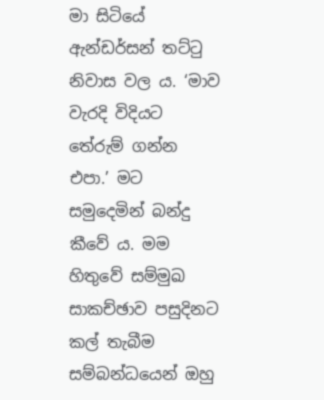මා සිටියේ ඇන්ඩර්සන් තට්ටු නිවාස වල ය. ‘මාව වැරදි විදියට තේරුම් ගන්න එපා.’ මට සමුදෙමින් බන්දු කීවේ ය. මම හිතුවේ සම්මුඛ සාකච්ඡාව පසුදිනට කල් තැබීම සම්බන්ධයෙන් ඔහු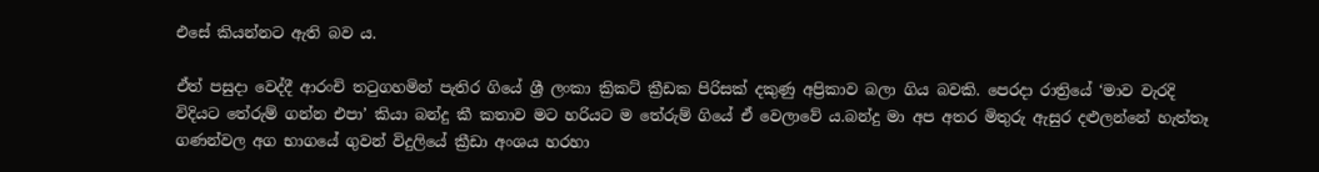එසේ කියන්නට ඇති බව ය.

ඒත් පසුදා වෙද්දී ආරංචි තටුගහමින් පැතිර ගියේ ශ්‍රී ලංකා ක්‍රිකට් ක්‍රීඩක පිරිසක් දකුණු අප්‍රිකාව බලා ගිය බවකි. පෙරදා රාත්‍රියේ ‘මාව වැරදි විදියට තේරුම් ගන්න එපා’ කියා බන්දු කී කතාව මට හරියට ම තේරුම් ගියේ ඒ වෙලාවේ ය.බන්දු මා අප අතර මිතුරු ඇසුර දළුලන්නේ හැත්තෑ ගණන්වල අග භාගයේ ගුවන් විදුලියේ ක්‍රීඩා අංශය හරහා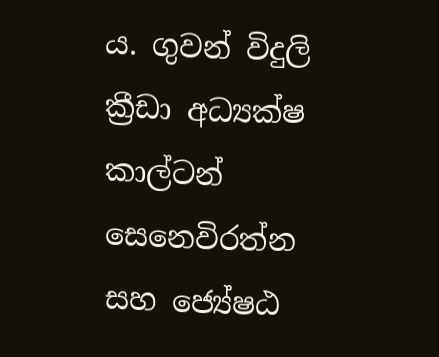ය. ගුවන් විදුලි ක්‍රීඩා අධ්‍යක්ෂ කාල්ටන් සෙනෙවිරත්න සහ ජ්‍යේෂඨ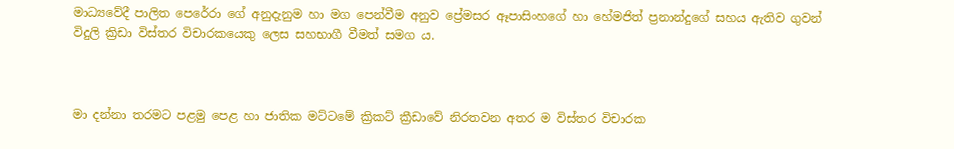මාධ්‍යවේදී පාලිත පෙරේරා ගේ අනුදැනුම හා මග පෙන්වීම අනුව ප්‍රේමසර ඈපාසිංහගේ හා හේමජිත් ප්‍රනාන්දුගේ සහය ඇතිව ගුවන් විදුලි ක්‍රිඩා විස්තර විචාරකයෙකු ලෙස සහභාගී වීමත් සමග ය.



මා දන්නා තරමට පළමු පෙළ හා ජාතික මට්ටමේ ක්‍රිකට් ක්‍රීඩාවේ නිරතවන අතර ම විස්තර විචාරක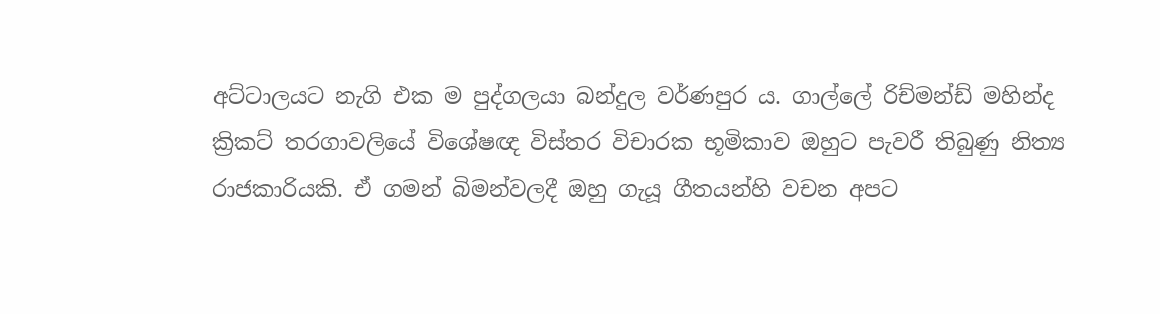අට්ටාලයට නැගි එක ම පුද්ගලයා බන්දුල වර්ණපුර ය. ගාල්ලේ රිච්මන්ඩ් මහින්ද ක්‍රිකට් තරගාවලියේ විශේෂඥ විස්තර විචාරක භූමිකාව ඔහුට පැවරී තිබුණු නිත්‍ය රාජකාරියකි. ඒ ගමන් බිමන්වලදී ඔහු ගැයූ ගීතයන්හි වචන අපට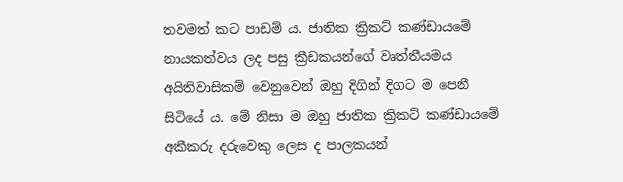තවමත් කට පාඩම් ය. ජාතික ක්‍රිකට් කණ්ඩායමේ නායකත්වය ලද පසු ක්‍රීඩකයන්ගේ වෘත්තීයමය අයිතිවාසිකම් වෙනුවෙන් ඔහු දිගින් දිගට ම පෙනී සිටියේ ය. මේ නිසා ම ඔහු ජාතික ක්‍රිකට් කණ්ඩායමේ අකීකරු දරුවෙකු ලෙස ද පාලකයන්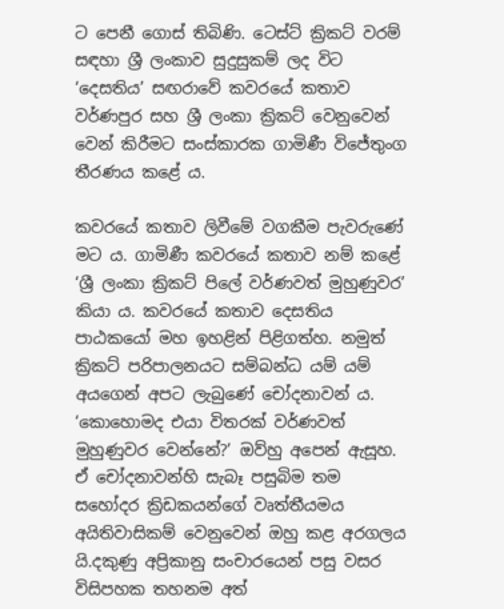ට පෙනී ගොස් තිබිණි. ටෙස්ට් ක්‍රිකට් වරම් සඳහා ශ්‍රී ලංකාව සුදුසුකම් ලද විට ‘දෙසතිය’ සඟරාවේ කවරයේ කතාව වර්ණපුර සහ ශ්‍රී ලංකා ක්‍රිකට් වෙනුවෙන් වෙන් කිරීමට සංස්කාරක ගාමිණී විජේතුංග තීරණය කළේ ය.

කවරයේ කතාව ලිවීමේ වගකීම පැවරුණේ මට ය. ගාමිණී කවරයේ කතාව නම් කළේ ‘ශ්‍රී ලංකා ක්‍රිකට් පිලේ වර්ණවත් මුහුණුවර’ කියා ය. කවරයේ කතාව දෙසතිය පාඨකයෝ මහ ඉහළින් පිළිගත්හ. නමුත් ක්‍රිකට් පරිපාලනයට සම්බන්ධ යම් යම් අයගෙන් අපට ලැබුණේ චෝදනාවන් ය. ‘කොහොමද එයා විතරක් වර්ණවත් මුහුණුවර වෙන්නේ?’ ඔව්හු අපෙන් ඇසූහ. ඒ චෝදනාවන්හි සැබෑ පසුබිම තම සහෝදර ක්‍රිඩකයන්ගේ වෘත්තීයමය අයිතිවාසිකම් වෙනුවෙන් ඔහු කළ අරගලය යි.දකුණු අප්‍රිකානු සංචාරයෙන් පසු වසර විසිපහක තහනම අත්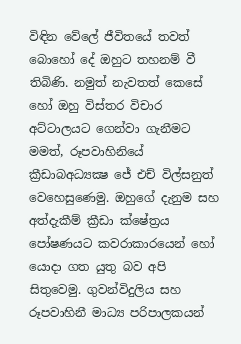විඳින වේලේ ජීවිතයේ තවත් බොහෝ දේ ඔහුට තහනම් වී තිබිණි. නමුත් නැවතත් කෙසේ හෝ ඔහු විස්තර විචාර අට්ටාලයට ගෙන්වා ගැනීමට මමත්, රූපවාහිනියේ ක්‍රීඩාබඅධ්‍යක්‍ෂ ජේ එච් විල්සනුත් වෙහෙසුණෙමු. ඔහුගේ දැනුම සහ අත්දැකීම් ක්‍රීඩා ක්ෂේත්‍රය පෝෂණයට කවරාකාරයෙන් හෝ යොදා ගත යුතු බව අපි සිතුවෙමු. ගුවන්විදුලිය සහ රූපවාහිනී මාධ්‍ය පරිපාලකයන්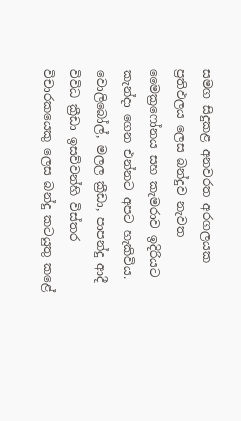සමග සිදුකළ අනවරත අරගලයක ප්‍රතිඵලය ලෙස බන්දුව නැවත මෛක්‍රෆෝනය සහ කැමරාව ඉදිරියට කැන්දා ගෙන එන්නට අපට හැකිවිය. වොලිබෝල්, මලල ක්‍රීඩා, පාපන්දු ආදී විවිධ ක්‍රීඩා ඉසව්වන්හි විස්තර විචාරකයෙකු ලෙස බන්දු කටයුතු කළේ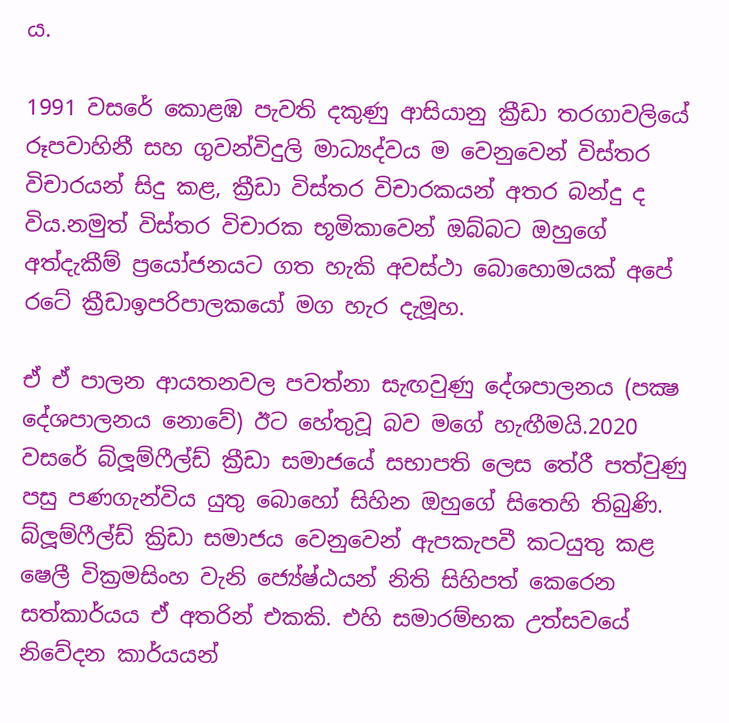ය.

1991 වසරේ කොළඹ පැවති දකුණු ආසියානු ක්‍රීඩා තරගාවලියේ රූපවාහිනී සහ ගුවන්විදුලි මාධ්‍යද්වය ම වෙනුවෙන් විස්තර විචාරයන් සිදු කළ, ක්‍රීඩා විස්තර විචාරකයන් අතර බන්දු ද විය.නමුත් විස්තර විචාරක භූමිකාවෙන් ඔබ්බට ඔහුගේ අත්දැකීම් ප්‍රයෝජනයට ගත හැකි අවස්ථා බොහොමයක් අපේ රටේ ක්‍රීඩාඉපරිපාලකයෝ මග හැර දැමූහ.

ඒ ඒ පාලන ආයතනවල පවත්නා සැඟවුණු දේශපාලනය (පක්‍ෂ දේශපාලනය නොවේ) ඊට හේතුවූ බව මගේ හැඟීමයි.2020 වසරේ බ්ලූම්ෆීල්ඩ් ක්‍රීඩා සමාජයේ සභාපති ලෙස තේරී පත්වුණු පසු පණගැන්විය යුතු බොහෝ සිහින ඔහුගේ සිතෙහි තිබුණි. බ්ලූම්ෆීල්ඩ් ක්‍රිඩා සමාජය වෙනුවෙන් ඇපකැපවී කටයුතු කළ ෂෙලී වික්‍රමසිංහ වැනි ජ්‍යේෂ්ඨයන් නිති සිහිපත් කෙරෙන සත්කාර්යය ඒ අතරින් එකකි. එහි සමාරම්භක උත්සවයේ නිවේදන කාර්යයන්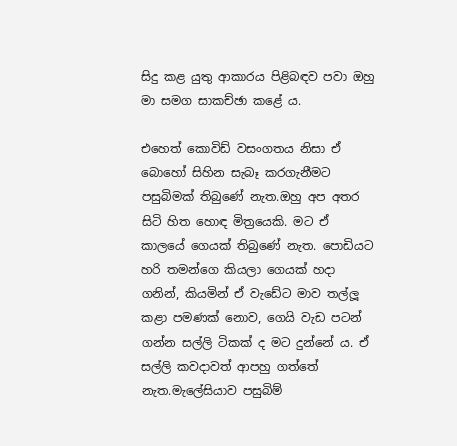සිදු කළ යුතු ආකාරය පිළිබඳව පවා ඔහු මා සමග සාකච්ඡා කළේ ය.

එහෙත් කොවිඩ් වසංගතය නිසා ඒ බොහෝ සිහින සැබෑ කරගැනීමට පසුබිමක් තිබුණේ නැත.ඔහු අප අතර සිටි හිත හොඳ මිත්‍රයෙකි. මට ඒ කාලයේ ගෙයක් තිබුණේ නැත. පොඩියට හරි තමන්ගෙ කියලා ගෙයක් හදා ගනින්, කියමින් ඒ වැඩේට මාව තල්ලූ කළා පමණක් නොව, ගෙයි වැඩ පටන් ගන්න සල්ලි ටිකක් ද මට දුන්නේ ය. ඒ සල්ලි කවදාවත් ආපහු ගත්තේ නැත.මැලේසියාව පසුබිම්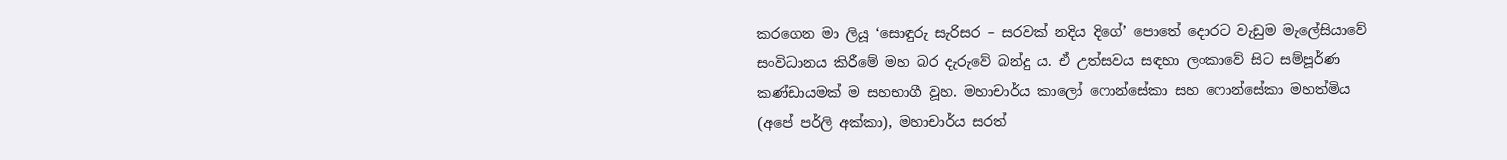කරගෙන මා ලියූ ‘සොඳුරු සැරිසර – සරවක් නදිය දිගේ’ පොතේ දොරට වැඩුම මැලේසියාවේ සංවිධානය කිරීමේ මහ බර දැරුවේ බන්දු ය. ඒ උත්සවය සඳහා ලංකාවේ සිට සම්පූර්ණ කණ්ඩායමක් ම සහභාගී වූහ. මහාචාර්ය කාලෝ ෆොන්සේකා සහ ෆොන්සේකා මහත්මිය (අපේ පර්ලි අක්කා), මහාචාර්ය සරත්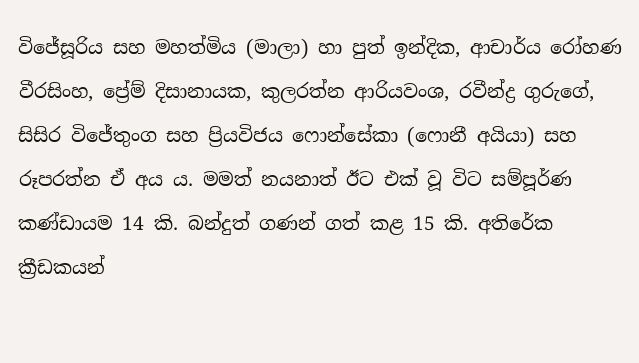විජේසූරිය සහ මහත්මිය (මාලා) හා පුත් ඉන්දික, ආචාර්ය රෝහණ වීරසිංහ, ප්‍රේම් දිසානායක, කුලරත්න ආරියවංශ, රවීන්ද්‍ර ගුරුගේ, සිසිර විජේතුංග සහ ප්‍රියවිජය ෆොන්සේකා (ෆොනී අයියා) සහ රූපරත්න ඒ අය ය. මමත් නයනාත් ඊට එක් වූ විට සම්පූර්ණ කණ්ඩායම 14 කි. බන්දුත් ගණන් ගත් කළ 15 කි. අතිරේක ක්‍රීඩකයන්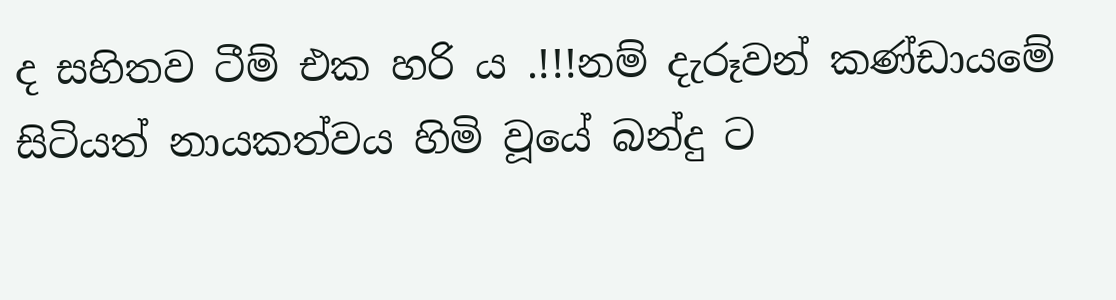ද සහිතව ටීම් එක හරි ය .!!!නම් දැරූවන් කණ්ඩායමේ සිටියත් නායකත්වය හිමි වූයේ බන්දු ට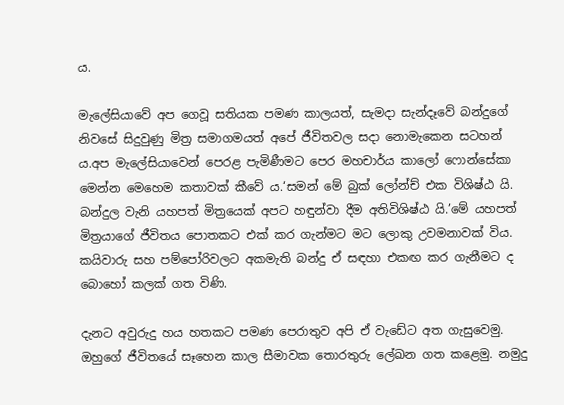ය.

මැලේසියාවේ අප ගෙවූ සතියක පමණ කාලයත්, සැමදා සැන්දෑවේ බන්දුගේ නිවසේ සිදුවුණු මිත්‍ර සමාගමයත් අපේ ජීවිතවල සදා නොමැකෙන සටහන් ය.අප මැලේසියාවෙන් පෙරළ පැමිණීමට පෙර මහචාර්ය කාලෝ ෆොන්සේකා මෙන්න මෙහෙම කතාවක් කීවේ ය.‘සමන් මේ බුක් ලෝන්ච් එක විශිෂ්ඨ යි. බන්දුල වැනි යහපත් මිත්‍රයෙක් අපට හඳුන්වා දීම අතිවිශිෂ්ඨ යි.’මේ යහපත් මිත්‍රයාගේ ජීවිතය පොතකට එක් කර ගැන්මට මට ලොකු උවමනාවක් විය. කයිවාරු සහ පම්පෝරිවලට අකමැති බන්දු ඒ සඳහා එකඟ කර ගැනීමට ද බොහෝ කලක් ගත විණි.

දැනට අවුරුදු හය හතකට පමණ පෙරාතුව අපි ඒ වැඩේට අත ගැසුවෙමු. ඔහුගේ ජීවිතයේ සෑහෙන කාල සීමාවක තොරතුරු ලේඛන ගත කළෙමු. නමුදු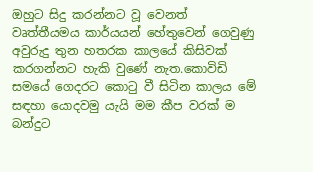ඔහුට සිදු කරන්නට වූ වෙනත් වෘත්තීයමය කාර්යයන් හේතුවෙන් ගෙවුණු අවුරුදු තුන හතරක කාලයේ කිසිවක් කරගන්නට හැකි වුණේ නැත.කොවිඩි සමයේ ගෙදරට කොටු වී සිටින කාලය මේ සඳහා යොදවමු යැයි මම කීප වරක් ම බන්දුට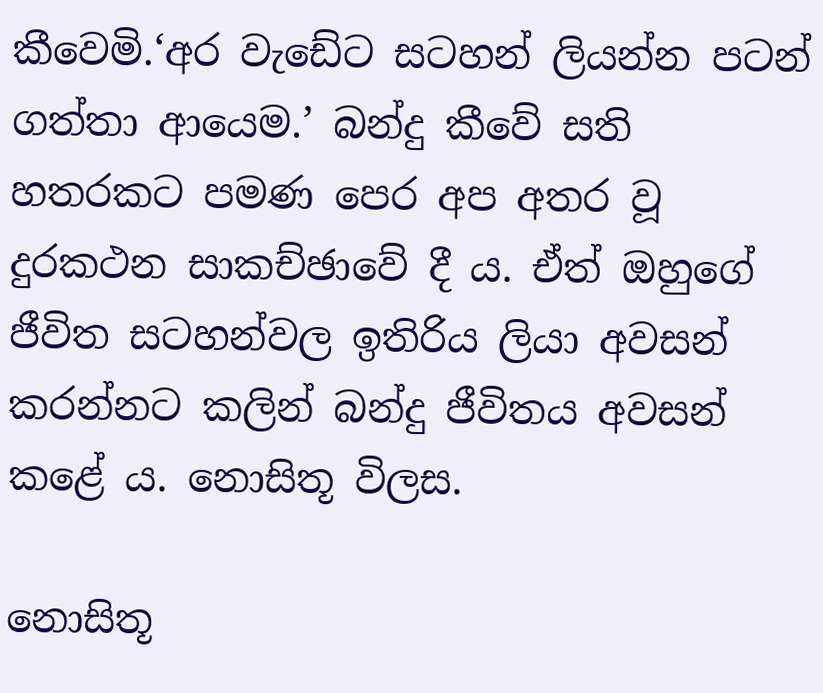කීවෙමි.‘අර වැඩේට සටහන් ලියන්න පටන් ගත්තා ආයෙම.’ බන්දු කීවේ සති හතරකට පමණ පෙර අප අතර වූ දුරකථන සාකච්ඡාවේ දී ය. ඒත් ඔහුගේ ජීවිත සටහන්වල ඉතිරිය ලියා අවසන් කරන්නට කලින් බන්දු ජීවිතය අවසන් කළේ ය. නොසිතූ විලස.

නොසිතූ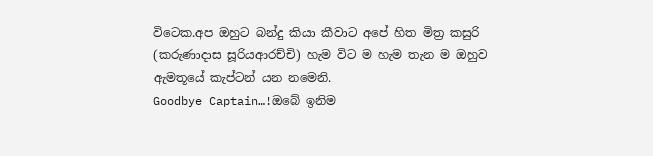විටෙක.අප ඔහුට බන්දු කියා කීවාට අපේ හිත මිත්‍ර කසුරි (කරුණාදාස සූරියආරච්චි) හැම විට ම හැම තැන ම ඔහුව ඇමතූයේ කැප්ටන් යන නමෙනි.
Goodbye Captain…!ඔබේ ඉනිම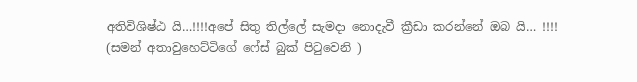අතිවිශිෂ්ඨ යි…!!!!අපේ සිතු තිල්ලේ සැමදා නොදැවී ක්‍රීඩා කරන්නේ ඔබ යි… !!!!
(සමන් අතාවුහෙට්ටිගේ ෆේස් බුක් පිටුවෙනි )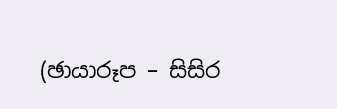(ඡායාරූප – සිසිර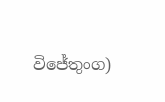විජේතුංග)